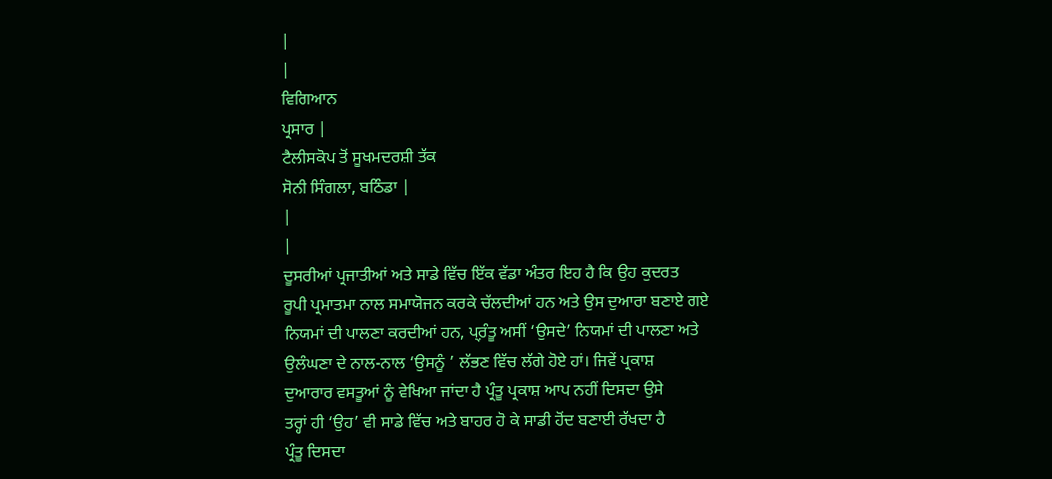|
|
ਵਿਗਿਆਨ
ਪ੍ਰਸਾਰ |
ਟੈਲੀਸਕੋਪ ਤੋਂ ਸੂਖਮਦਰਸ਼ੀ ਤੱਕ
ਸੋਨੀ ਸਿੰਗਲਾ, ਬਠਿੰਡਾ |
|
|
ਦੂਸਰੀਆਂ ਪ੍ਰਜਾਤੀਆਂ ਅਤੇ ਸਾਡੇ ਵਿੱਚ ਇੱਕ ਵੱਡਾ ਅੰਤਰ ਇਹ ਹੈ ਕਿ ਉਹ ਕੁਦਰਤ
ਰੂਪੀ ਪ੍ਰਮਾਤਮਾ ਨਾਲ ਸਮਾਯੋਜਨ ਕਰਕੇ ਚੱਲਦੀਆਂ ਹਨ ਅਤੇ ਉਸ ਦੁਆਰਾ ਬਣਾਏ ਗਏ
ਨਿਯਮਾਂ ਦੀ ਪਾਲਣਾ ਕਰਦੀਆਂ ਹਨ, ਪ੍ਰ਼ੰਤੂ ਅਸੀਂ ‘ਉਸਦੇ’ ਨਿਯਮਾਂ ਦੀ ਪਾਲਣਾ ਅਤੇ
ਉਲੰਘਣਾ ਦੇ ਨਾਲ-ਨਾਲ ‘ਉਸਨੂੰ ’ ਲੱਭਣ ਵਿੱਚ ਲੱਗੇ ਹੋਏ ਹਾਂ। ਜਿਵੇਂ ਪ੍ਰਕਾਸ਼
ਦੁਆਰਾਰ ਵਸਤੂਆਂ ਨੂੰ ਵੇਖਿਆ ਜਾਂਦਾ ਹੈ ਪ੍ਰੰਤੂ ਪ੍ਰਕਾਸ਼ ਆਪ ਨਹੀਂ ਦਿਸਦਾ ਉਸੇ
ਤਰ੍ਹਾਂ ਹੀ ‘ਉਹ’ ਵੀ ਸਾਡੇ ਵਿੱਚ ਅਤੇ ਬਾਹਰ ਹੋ ਕੇ ਸਾਡੀ ਹੋਂਦ ਬਣਾਈ ਰੱਖਦਾ ਹੈ
ਪ੍ਰੰਤੂ ਦਿਸਦਾ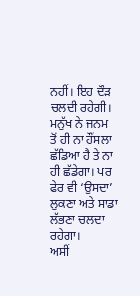ਨਹੀਂ। ਇਹ ਦੌੜ ਚਲਦੀ ਰਹੇਗੀ। ਮਨੁੱਖ ਨੇ ਜਨਮ ਤੋਂ ਹੀ ਨਾ ਹੌਂਸਲਾ
ਛੱਡਿਆ ਹੈ ਤੇ ਨਾ ਹੀ ਛੱਡੇਗਾ। ਪਰ ਫੇਰ ਵੀ ‘ਉਸਦਾ’ ਲੁਕਣਾ ਅਤੇ ਸਾਡਾ ਲੱਭਣਾ ਚਲਦਾ
ਰਹੇਗਾ।
ਅਸੀਂ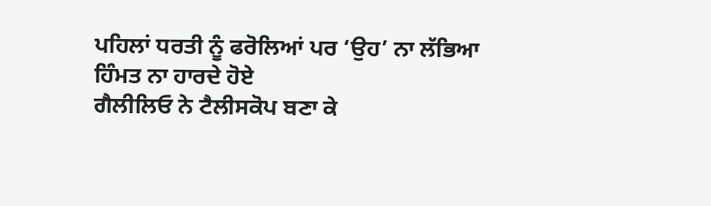ਪਹਿਲਾਂ ਧਰਤੀ ਨੂੰ ਫਰੋਲਿਆਂ ਪਰ ‘ਉਹ’ ਨਾ ਲੱਭਿਆ ਹਿੰਮਤ ਨਾ ਹਾਰਦੇ ਹੋਏ
ਗੈਲੀਲਿਓ ਨੇ ਟੈਲੀਸਕੋਪ ਬਣਾ ਕੇ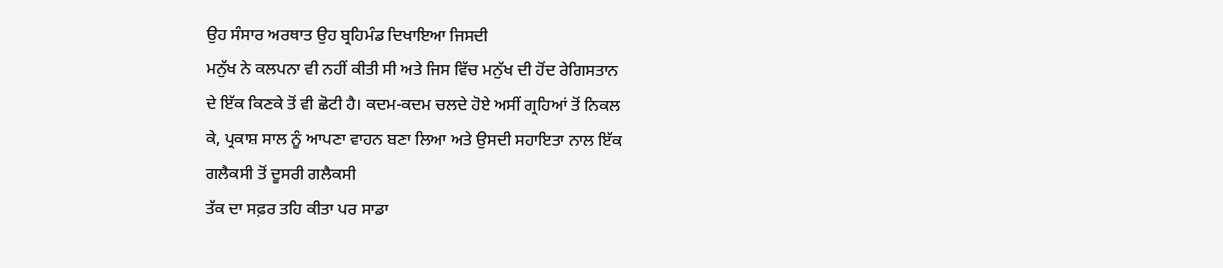ਉਹ ਸੰਸਾਰ ਅਰਥਾਤ ਉਹ ਬ੍ਰਹਿਮੰਡ ਦਿਖਾਇਆ ਜਿਸਦੀ
ਮਨੁੱਖ ਨੇ ਕਲਪਨਾ ਵੀ ਨਹੀਂ ਕੀਤੀ ਸੀ ਅਤੇ ਜਿਸ ਵਿੱਚ ਮਨੁੱਖ ਦੀ ਹੋਂਦ ਰੇਗਿਸਤਾਨ
ਦੇ ਇੱਕ ਕਿਣਕੇ ਤੋਂ ਵੀ ਛੋਟੀ ਹੈ। ਕਦਮ-ਕਦਮ ਚਲਦੇ ਹੋਏ ਅਸੀਂ ਗ੍ਰਹਿਆਂ ਤੋਂ ਨਿਕਲ
ਕੇ, ਪ੍ਰਕਾਸ਼ ਸਾਲ ਨੂੰ ਆਪਣਾ ਵਾਹਨ ਬਣਾ ਲਿਆ ਅਤੇ ਉਸਦੀ ਸਹਾਇਤਾ ਨਾਲ ਇੱਕ
ਗਲੈਕਸੀ ਤੋਂ ਦੂਸਰੀ ਗਲੈਕਸੀ
ਤੱਕ ਦਾ ਸਫ਼ਰ ਤਹਿ ਕੀਤਾ ਪਰ ਸਾਡਾ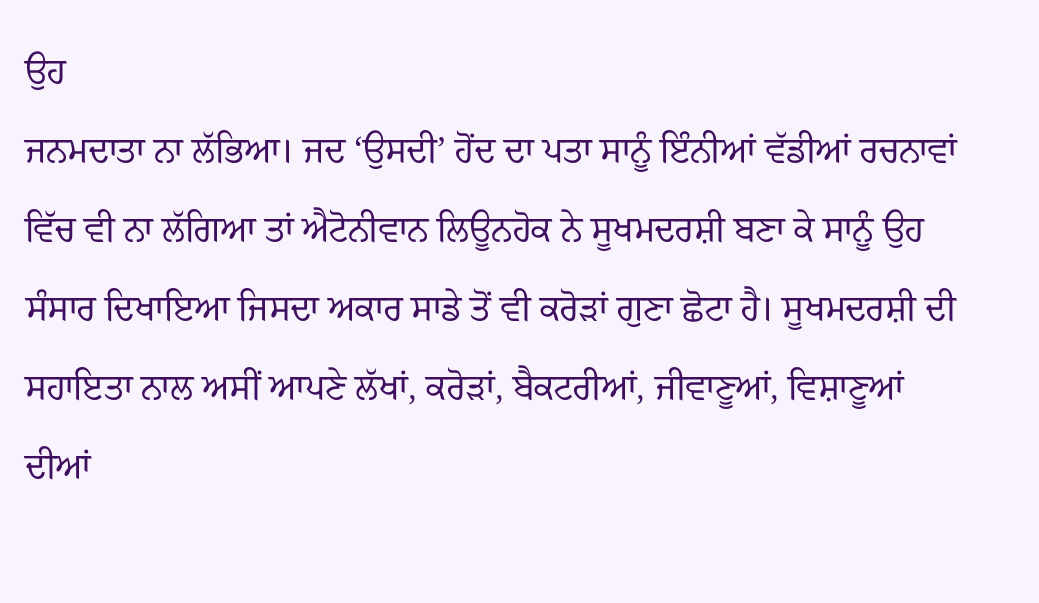ਉਹ
ਜਨਮਦਾਤਾ ਨਾ ਲੱਭਿਆ। ਜਦ ‘ਉਸਦੀ’ ਹੋਂਦ ਦਾ ਪਤਾ ਸਾਨੂੰ ਇੰਨੀਆਂ ਵੱਡੀਆਂ ਰਚਨਾਵਾਂ
ਵਿੱਚ ਵੀ ਨਾ ਲੱਗਿਆ ਤਾਂ ਐਟੋਨੀਵਾਨ ਲਿਊਨਹੋਕ ਨੇ ਸੂਖਮਦਰਸ਼ੀ ਬਣਾ ਕੇ ਸਾਨੂੰ ਉਹ
ਸੰਸਾਰ ਦਿਖਾਇਆ ਜਿਸਦਾ ਅਕਾਰ ਸਾਡੇ ਤੋਂ ਵੀ ਕਰੋੜਾਂ ਗੁਣਾ ਛੋਟਾ ਹੈ। ਸੂਖਮਦਰਸ਼ੀ ਦੀ
ਸਹਾਇਤਾ ਨਾਲ ਅਸੀਂ ਆਪਣੇ ਲੱਖਾਂ, ਕਰੋੜਾਂ, ਬੈਕਟਰੀਆਂ, ਜੀਵਾਣੂਆਂ, ਵਿਸ਼ਾਣੂਆਂ
ਦੀਆਂ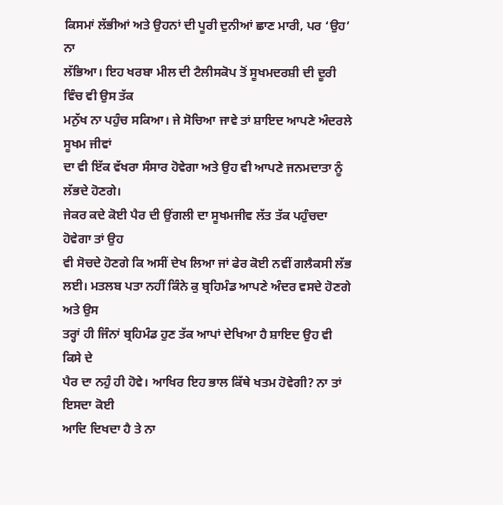ਕਿਸਮਾਂ ਲੱਭੀਆਂ ਅਤੇ ਉਹਨਾਂ ਦੀ ਪੂਰੀ ਦੁਨੀਆਂ ਛਾਣ ਮਾਰੀ, ਪਰ ‘ਉਹ’ ਨਾ
ਲੱਭਿਆ। ਇਹ ਖਰਬਾ ਮੀਲ ਦੀ ਟੈਲੀਸਕੋਪ ਤੋਂ ਸੂਖਮਦਰਸ਼ੀ ਦੀ ਦੂਰੀ ਵਿੰਚ ਵੀ ਉਸ ਤੱਕ
ਮਨੁੱਖ ਨਾ ਪਹੁੰਚ ਸਕਿਆ। ਜੇ ਸੋਚਿਆ ਜਾਵੇ ਤਾਂ ਸ਼ਾਇਦ ਆਪਣੇ ਅੰਦਰਲੇ ਸੂਖਮ ਜੀਵਾਂ
ਦਾ ਵੀ ਇੱਕ ਵੱਖਰਾ ਸੰਸਾਰ ਹੋਵੇਗਾ ਅਤੇ ਉਹ ਵੀ ਆਪਣੇ ਜਨਮਦਾਤਾ ਨੂੰ ਲੱਭਦੇ ਹੋਣਗੇ।
ਜੇਕਰ ਕਦੇ ਕੋਈ ਪੈਰ ਦੀ ਉਂਗਲੀ ਦਾ ਸੂਖਮਜੀਵ ਲੱਤ ਤੱਕ ਪਹੁੰਚਦਾ ਹੋਵੇਗਾ ਤਾਂ ਉਹ
ਵੀ ਸੋਚਦੇ ਹੋਣਗੇ ਕਿ ਅਸੀਂ ਦੇਖ ਲਿਆ ਜਾਂ ਫੇਰ ਕੋਈ ਨਵੀਂ ਗਲੈਕਸੀ ਲੱਭ
ਲਈ। ਮਤਲਬ ਪਤਾ ਨਹੀਂ ਕਿੰਨੇ ਕੁ ਬ੍ਰਹਿਮੰਡ ਆਪਣੇ ਅੰਦਰ ਵਸਦੇ ਹੋਣਗੇ ਅਤੇ ਉਸ
ਤਰ੍ਹਾਂ ਹੀ ਜਿੰਨਾਂ ਬ੍ਰਹਿਮੰਡ ਹੁਣ ਤੱਕ ਆਪਾਂ ਦੇਖਿਆ ਹੈ ਸ਼ਾਇਦ ਉਹ ਵੀ ਕਿਸੇ ਦੇ
ਪੈਰ ਦਾ ਨਹੁੰ ਹੀ ਹੋਵੇ। ਆਖਿਰ ਇਹ ਭਾਲ ਕਿੱਥੇ ਖਤਮ ਹੋਵੇਗੀ? ਨਾ ਤਾਂ ਇਸਦਾ ਕੋਈ
ਆਦਿ ਦਿਖਦਾ ਹੈ ਤੇ ਨਾ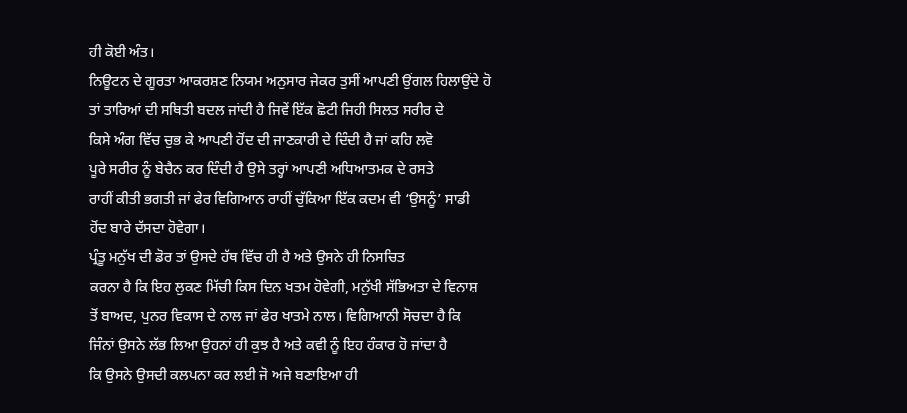ਹੀ ਕੋਈ ਅੰਤ।
ਨਿਊਟਨ ਦੇ ਗੂਰਤਾ ਆਕਰਸ਼ਣ ਨਿਯਮ ਅਨੁਸਾਰ ਜੇਕਰ ਤੁਸੀਂ ਆਪਣੀ ਉਂਗਲ ਹਿਲਾਉਂਦੇ ਹੋ
ਤਾਂ ਤਾਰਿਆਂ ਦੀ ਸਥਿਤੀ ਬਦਲ ਜਾਂਦੀ ਹੈ ਜਿਵੇਂ ਇੱਕ ਛੋਟੀ ਜਿਹੀ ਸਿਲਤ ਸਰੀਰ ਦੇ
ਕਿਸੇ ਅੰਗ ਵਿੱਚ ਚੁਭ ਕੇ ਆਪਣੀ ਹੋਂਦ ਦੀ ਜਾਣਕਾਰੀ ਦੇ ਦਿੰਦੀ ਹੈ ਜਾਂ ਕਹਿ ਲਵੋ
ਪੂਰੇ ਸਰੀਰ ਨੂੰ ਬੇਚੈਨ ਕਰ ਦਿੰਦੀ ਹੈ ਉਸੇ ਤਰ੍ਹਾਂ ਆਪਣੀ ਅਧਿਆਤਮਕ ਦੇ ਰਸਤੇ
ਰਾਹੀਂ ਕੀਤੀ ਭਗਤੀ ਜਾਂ ਫੇਰ ਵਿਗਿਆਨ ਰਾਹੀਂ ਚੁੱਕਿਆ ਇੱਕ ਕਦਮ ਵੀ ‘ਉਸਨੂੰ’ ਸਾਡੀ
ਹੋਂਦ ਬਾਰੇ ਦੱਸਦਾ ਹੋਵੇਗਾ।
ਪ੍ਰੰਤੂ ਮਨੁੱਖ ਦੀ ਡੋਰ ਤਾਂ ਉਸਦੇ ਹੱਥ ਵਿੱਚ ਹੀ ਹੈ ਅਤੇ ਉਸਨੇ ਹੀ ਨਿਸਚਿਤ
ਕਰਨਾ ਹੈ ਕਿ ਇਹ ਲੁਕਣ ਮਿੱਚੀ ਕਿਸ ਦਿਨ ਖਤਮ ਹੋਵੇਗੀ, ਮਨੁੱਖੀ ਸੱਭਿਅਤਾ ਦੇ ਵਿਨਾਸ਼
ਤੋਂ ਬਾਅਦ, ਪੁਨਰ ਵਿਕਾਸ ਦੇ ਨਾਲ ਜਾਂ ਫੇਰ ਖਾਤਮੇ ਨਾਲ। ਵਿਗਿਆਨੀ ਸੋਚਦਾ ਹੈ ਕਿ
ਜਿੰਨਾਂ ਉਸਨੇ ਲੱਭ ਲਿਆ ਉਹਨਾਂ ਹੀ ਕੁਝ ਹੈ ਅਤੇ ਕਵੀ ਨੂੰ ਇਹ ਹੰਕਾਰ ਹੋ ਜਾਂਦਾ ਹੈ
ਕਿ ਉਸਨੇ ਉਸਦੀ ਕਲਪਨਾ ਕਰ ਲਈ ਜੋ ਅਜੇ ਬਣਾਇਆ ਹੀ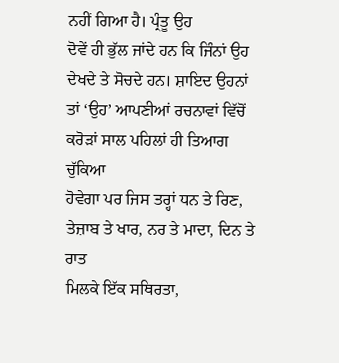ਨਹੀਂ ਗਿਆ ਹੈ। ਪ੍ਰੰਤੂ ਉਹ
ਦੋਵੇਂ ਹੀ ਭੁੱਲ ਜਾਂਦੇ ਹਨ ਕਿ ਜਿੰਨਾਂ ਉਹ ਦੇਖਦੇ ਤੇ ਸੋਚਦੇ ਹਨ। ਸ਼ਾਇਦ ਉਹਨਾਂ
ਤਾਂ ‘ਉਹ’ ਆਪਣੀਆਂ ਰਚਨਾਵਾਂ ਵਿੱਚੋਂ ਕਰੋੜਾਂ ਸਾਲ ਪਹਿਲਾਂ ਹੀ ਤਿਆਗ ਚੁੱਕਿਆ
ਹੋਵੇਗਾ ਪਰ ਜਿਸ ਤਰ੍ਹਾਂ ਧਨ ਤੇ ਰਿਣ, ਤੇਜ਼ਾਬ ਤੇ ਖਾਰ, ਨਰ ਤੇ ਮਾਦਾ, ਦਿਨ ਤੇ ਰਾਤ
ਮਿਲਕੇ ਇੱਕ ਸਥਿਰਤਾ,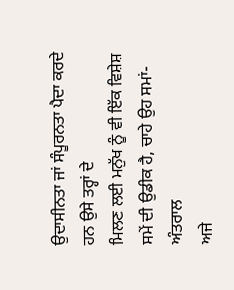ਉਦਾਸੀਨਤਾ ਜਾਂ ਸੰਪੂਰਨਤਾ ਪੈਦਾ ਕਰਦੇ ਹਨ ਉਸੇ ਤਰ੍ਹਾਂ ਦੇ
ਮਿਲਣ ਲਈ ਮਨੁੱਖ ਨੂੰ ਵੀ ਇੱਕ ਵਿਸ਼ੇਸ਼ ਸਮੇਂ ਦੀ ਉਡੀਕ ਹੈ, ਚਾਹੇ ਉਹ ਸਮਾਂ-ਅੰਤਰਾਲ
ਅਜੇ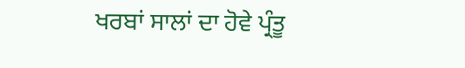ਖਰਬਾਂ ਸਾਲਾਂ ਦਾ ਹੋਵੇ ਪ੍ਰੰਤੂ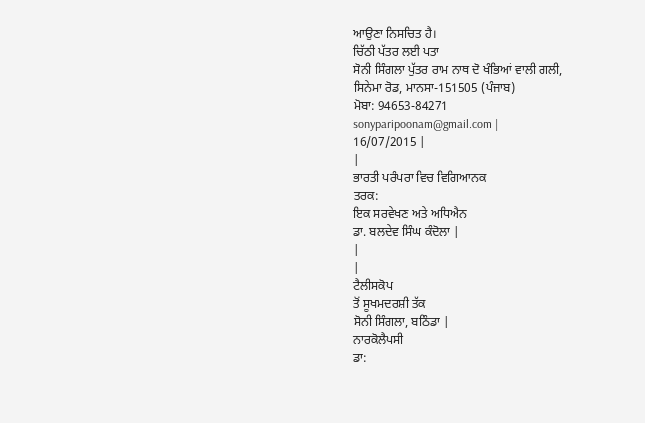ਆਉਣਾ ਨਿਸਚਿਤ ਹੈ।
ਚਿੱਠੀ ਪੱਤਰ ਲਈ ਪਤਾ
ਸੋਨੀ ਸਿੰਗਲਾ ਪੁੱਤਰ ਰਾਮ ਨਾਥ ਦੋ ਖੰਭਿਆਂ ਵਾਲੀ ਗਲੀ,
ਸਿਨੇਮਾ ਰੋਡ, ਮਾਨਸਾ-151505 (ਪੰਜਾਬ)
ਮੋਬਾ: 94653-84271
sonyparipoonam@gmail.com |
16/07/2015 |
|
ਭਾਰਤੀ ਪਰੰਪਰਾ ਵਿਚ ਵਿਗਿਆਨਕ
ਤਰਕ:
ਇਕ ਸਰਵੇਖਣ ਅਤੇ ਅਧਿਐਨ
ਡਾ. ਬਲਦੇਵ ਸਿੰਘ ਕੰਦੋਲਾ |
|
|
ਟੈਲੀਸਕੋਪ
ਤੋਂ ਸੂਖਮਦਰਸ਼ੀ ਤੱਕ
ਸੋਨੀ ਸਿੰਗਲਾ, ਬਠਿੰਡਾ |
ਨਾਰਕੋਲੈਪਸੀ
ਡਾ: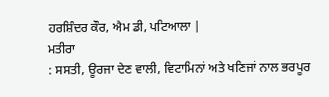ਹਰਸ਼ਿੰਦਰ ਕੌਰ, ਐਮ ਡੀ, ਪਟਿਆਲਾ |
ਮਤੀਰਾ
: ਸਸਤੀ, ਊਰਜਾ ਦੇਣ ਵਾਲੀ, ਵਿਟਾਮਿਨਾਂ ਅਤੇ ਖਣਿਜਾਂ ਨਾਲ ਭਰਪੂਰ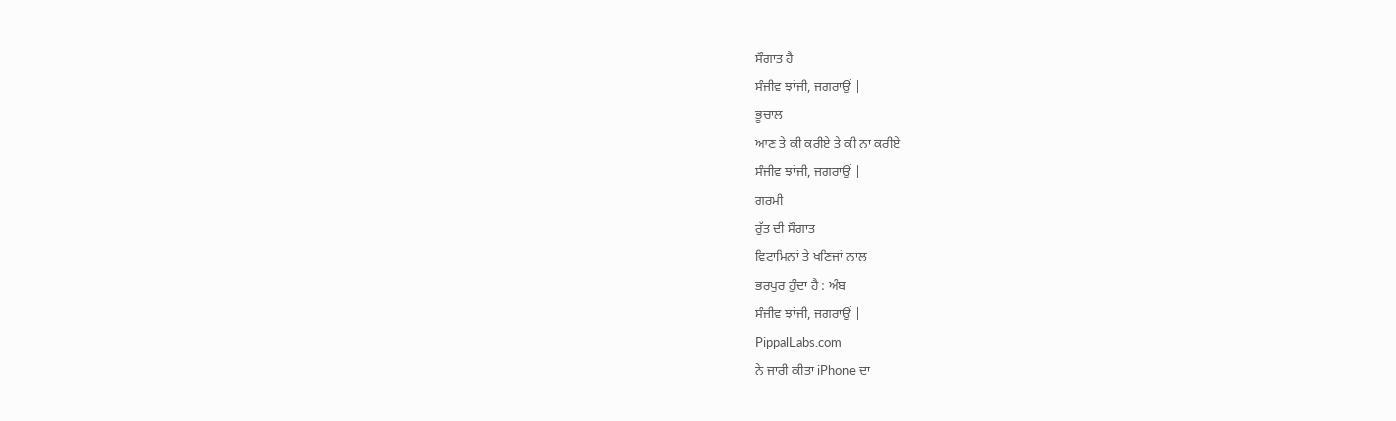ਸੌਗਾਤ ਹੈ
ਸੰਜੀਵ ਝਾਂਜੀ, ਜਗਰਾਉਂ |
ਭੂਚਾਲ
ਆਣ ਤੇ ਕੀ ਕਰੀਏ ਤੇ ਕੀ ਨਾ ਕਰੀਏ
ਸੰਜੀਵ ਝਾਂਜੀ, ਜਗਰਾਉਂ |
ਗਰਮੀ
ਰੁੱਤ ਦੀ ਸੌਗਾਤ
ਵਿਟਾਮਿਨਾਂ ਤੇ ਖਣਿਜਾਂ ਨਾਲ
ਭਰਪੁਰ ਹੁੰਦਾ ਹੈ : ਅੰਬ
ਸੰਜੀਵ ਝਾਂਜੀ, ਜਗਰਾਉਂ |
PippalLabs.com
ਨੇ ਜਾਰੀ ਕੀਤਾ iPhone ਦਾ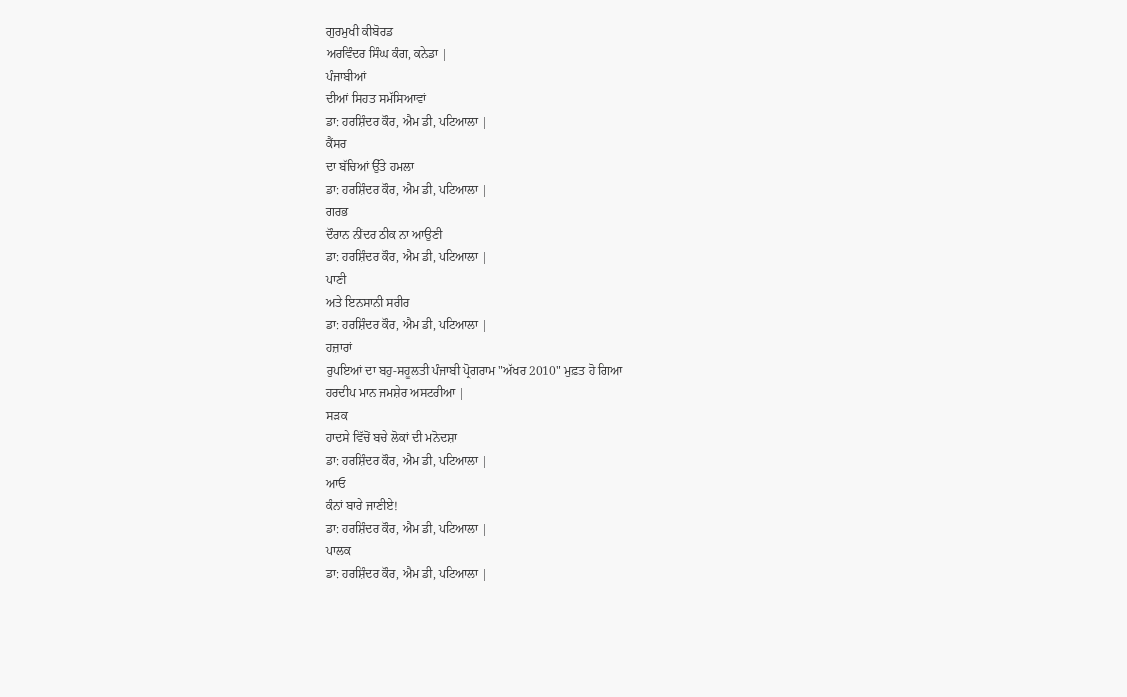ਗੁਰਮੁਖੀ ਕੀਬੋਰਡ
ਅਰਵਿੰਦਰ ਸਿੰਘ ਕੰਗ, ਕਨੇਡਾ |
ਪੰਜਾਬੀਆਂ
ਦੀਆਂ ਸਿਹਤ ਸਮੱਸਿਆਵਾਂ
ਡਾ: ਹਰਸ਼ਿੰਦਰ ਕੌਰ, ਐਮ ਡੀ, ਪਟਿਆਲਾ |
ਕੈਂਸਰ
ਦਾ ਬੱਚਿਆਂ ਉੱਤੇ ਹਮਲਾ
ਡਾ: ਹਰਸ਼ਿੰਦਰ ਕੌਰ, ਐਮ ਡੀ, ਪਟਿਆਲਾ |
ਗਰਭ
ਦੌਰਾਨ ਨੀਂਦਰ ਠੀਕ ਨਾ ਆਉਣੀ
ਡਾ: ਹਰਸ਼ਿੰਦਰ ਕੌਰ, ਐਮ ਡੀ, ਪਟਿਆਲਾ |
ਪਾਣੀ
ਅਤੇ ਇਨਸਾਨੀ ਸਰੀਰ
ਡਾ: ਹਰਸ਼ਿੰਦਰ ਕੌਰ, ਐਮ ਡੀ, ਪਟਿਆਲਾ |
ਹਜ਼ਾਰਾਂ
ਰੁਪਇਆਂ ਦਾ ਬਹੁ-ਸਹੂਲਤੀ ਪੰਜਾਬੀ ਪ੍ਰੋਗਰਾਮ "ਅੱਖਰ 2010" ਮੁਫ਼ਤ ਹੋ ਗਿਆ
ਹਰਦੀਪ ਮਾਨ ਜਮਸ਼ੇਰ ਅਸਟਰੀਆ |
ਸੜਕ
ਹਾਦਸੇ ਵਿੱਚੋਂ ਬਚੇ ਲੋਕਾਂ ਦੀ ਮਨੋਦਸ਼ਾ
ਡਾ: ਹਰਸ਼ਿੰਦਰ ਕੌਰ, ਐਮ ਡੀ, ਪਟਿਆਲਾ |
ਆਓ
ਕੰਨਾਂ ਬਾਰੇ ਜਾਣੀਏ!
ਡਾ: ਹਰਸ਼ਿੰਦਰ ਕੌਰ, ਐਮ ਡੀ, ਪਟਿਆਲਾ |
ਪਾਲਕ
ਡਾ: ਹਰਸ਼ਿੰਦਰ ਕੌਰ, ਐਮ ਡੀ, ਪਟਿਆਲਾ |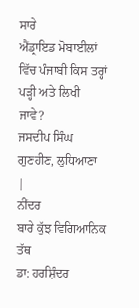ਸਾਰੇ
ਐਂਡ੍ਰਾਇਡ ਮੋਬਾਈਲਾਂ ਵਿੱਚ ਪੰਜਾਬੀ ਕਿਸ ਤਰ੍ਹਾਂ ਪੜ੍ਹੀ ਅਤੇ ਲਿਖੀ ਜਾਵੇ?
ਜਸਦੀਪ ਸਿੰਘ ਗੁਣਹੀਣ, ਲੁਧਿਆਣਾ |
ਨੀਂਦਰ
ਬਾਰੇ ਕੁੱਝ ਵਿਗਿਆਨਿਕ ਤੱਥ
ਡਾ: ਹਰਸ਼ਿੰਦਰ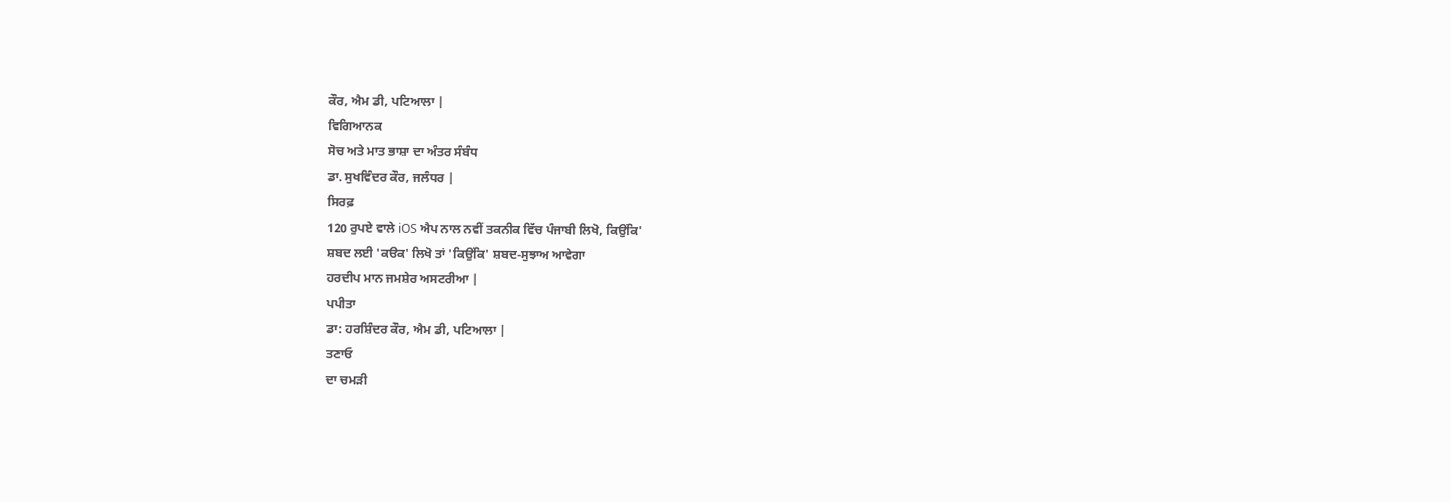ਕੌਰ, ਐਮ ਡੀ, ਪਟਿਆਲਾ |
ਵਿਗਿਆਨਕ
ਸੋਚ ਅਤੇ ਮਾਤ ਭਾਸ਼ਾ ਦਾ ਅੰਤਰ ਸੰਬੰਧ
ਡਾ. ਸੁਖਵਿੰਦਰ ਕੌਰ, ਜਲੰਧਰ |
ਸਿਰਫ਼
120 ਰੁਪਏ ਵਾਲੇ iOS ਐਪ ਨਾਲ ਨਵੀਂ ਤਕਨੀਕ ਵਿੱਚ ਪੰਜਾਬੀ ਲਿਖੋ, ਕਿਉਂਕਿ'
ਸ਼ਬਦ ਲਈ 'ਕੳਕ' ਲਿਖੋ ਤਾਂ 'ਕਿਉਂਕਿ' ਸ਼ਬਦ-ਸੁਝਾਅ ਆਵੇਗਾ
ਹਰਦੀਪ ਮਾਨ ਜਮਸ਼ੇਰ ਅਸਟਰੀਆ |
ਪਪੀਤਾ
ਡਾ: ਹਰਸ਼ਿੰਦਰ ਕੌਰ, ਐਮ ਡੀ, ਪਟਿਆਲਾ |
ਤਣਾਓ
ਦਾ ਚਮੜੀ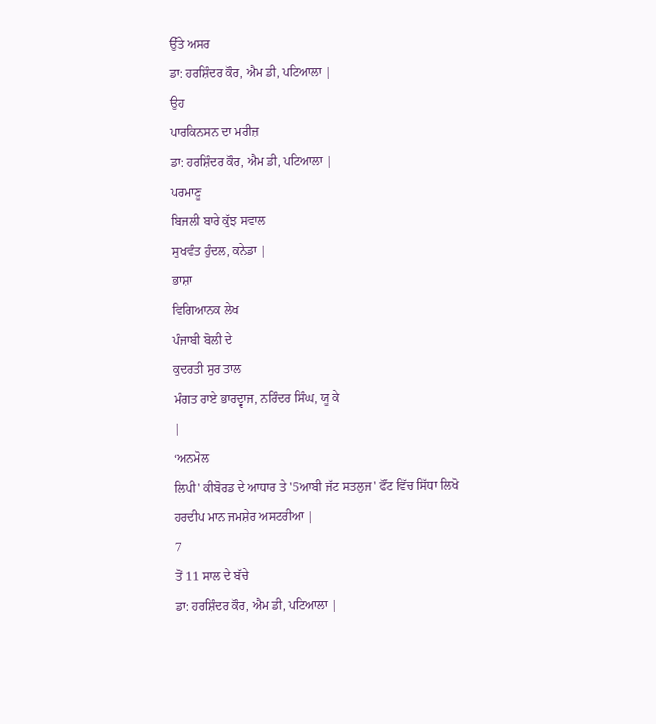ਉੱਤੇ ਅਸਰ
ਡਾ: ਹਰਸ਼ਿੰਦਰ ਕੌਰ, ਐਮ ਡੀ, ਪਟਿਆਲਾ |
ਉਹ
ਪਾਰਕਿਨਸਨ ਦਾ ਮਰੀਜ਼
ਡਾ: ਹਰਸ਼ਿੰਦਰ ਕੌਰ, ਐਮ ਡੀ, ਪਟਿਆਲਾ |
ਪਰਮਾਣੂ
ਬਿਜਲੀ ਬਾਰੇ ਕੁੱਝ ਸਵਾਲ
ਸੁਖਵੰਤ ਹੁੰਦਲ, ਕਨੇਡਾ |
ਭਾਸ਼ਾ
ਵਿਗਿਆਨਕ ਲੇਖ
ਪੰਜਾਬੀ ਬੋਲੀ ਦੇ
ਕੁਦਰਤੀ ਸੁਰ ਤਾਲ
ਮੰਗਤ ਰਾਏ ਭਾਰਦ੍ਵਾਜ, ਨਰਿੰਦਰ ਸਿੰਘ, ਯੂ ਕੇ
|
‘ਅਨਮੋਲ
ਲਿਪੀ' ਕੀਬੋਰਡ ਦੇ ਆਧਾਰ ਤੇ '5ਆਬੀ ਜੱਟ ਸਤਲੁਜ' ਫੌਂਟ ਵਿੱਚ ਸਿੱਧਾ ਲਿਖੋ
ਹਰਦੀਪ ਮਾਨ ਜਮਸ਼ੇਰ ਅਸਟਰੀਆ |
7
ਤੋਂ 11 ਸਾਲ ਦੇ ਬੱਚੇ
ਡਾ: ਹਰਸ਼ਿੰਦਰ ਕੌਰ, ਐਮ ਡੀ, ਪਟਿਆਲਾ |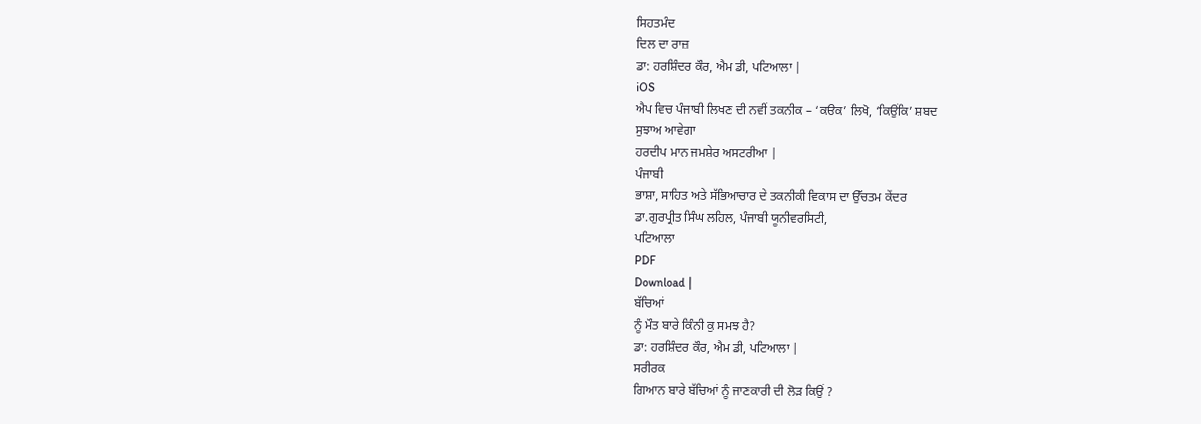ਸਿਹਤਮੰਦ
ਦਿਲ ਦਾ ਰਾਜ਼
ਡਾ: ਹਰਸ਼ਿੰਦਰ ਕੌਰ, ਐਮ ਡੀ, ਪਟਿਆਲਾ |
iOS
ਐਪ ਵਿਚ ਪੰਜਾਬੀ ਲਿਖਣ ਦੀ ਨਵੀਂ ਤਕਨੀਕ – ‘ਕੳਕ’ ਲਿਖੋ, ‘ਕਿਉਂਕਿ’ ਸ਼ਬਦ
ਸੁਝਾਅ ਆਵੇਗਾ
ਹਰਦੀਪ ਮਾਨ ਜਮਸ਼ੇਰ ਅਸਟਰੀਆ |
ਪੰਜਾਬੀ
ਭਾਸ਼ਾ, ਸਾਹਿਤ ਅਤੇ ਸੱਭਿਆਚਾਰ ਦੇ ਤਕਨੀਕੀ ਵਿਕਾਸ ਦਾ ਉੱਚਤਮ ਕੇਂਦਰ
ਡਾ.ਗੁਰਪ੍ਰੀਤ ਸਿੰਘ ਲਹਿਲ, ਪੰਜਾਬੀ ਯੂਨੀਵਰਸਿਟੀ,
ਪਟਿਆਲਾ
PDF
Download |
ਬੱਚਿਆਂ
ਨੂੰ ਮੌਤ ਬਾਰੇ ਕਿੰਨੀ ਕੁ ਸਮਝ ਹੈ?
ਡਾ: ਹਰਸ਼ਿੰਦਰ ਕੌਰ, ਐਮ ਡੀ, ਪਟਿਆਲਾ |
ਸਰੀਰਕ
ਗਿਆਨ ਬਾਰੇ ਬੱਚਿਆਂ ਨੂੰ ਜਾਣਕਾਰੀ ਦੀ ਲੋੜ ਕਿਉਂ ?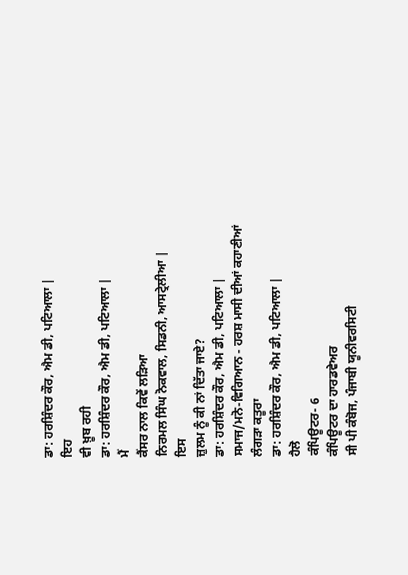ਡਾ: ਹਰਸ਼ਿੰਦਰ ਕੌਰ, ਐਮ ਡੀ, ਪਟਿਆਲਾ |
ਇਹ
ਵੀ ਖ਼ੂਬ ਰਹੀ
ਡਾ: ਹਰਸ਼ਿੰਦਰ ਕੌਰ, ਐਮ ਡੀ, ਪਟਿਆਲਾ |
ਮੈਂ
ਕੈਂਸਰ ਨਾਲ ਕਿਵੇਂ ਲੜਿਆ
ਨਿਰਮਲ ਸਿੰਘ ਨੋਕਵਾਲ, ਸਿਡਨੀ, ਆਸਟ੍ਰੇਲੀਆ |
ਇਸ
ਜ਼ੁਲਮ ਨੂੰ ਕੀ ਨਾਂ ਦਿੱਤਾ ਜਾਏ?
ਡਾ: ਹਰਸ਼ਿੰਦਰ ਕੌਰ, ਐਮ ਡੀ, ਪਟਿਆਲਾ |
ਸਮਾਜ/ਮਨੋ-ਵਿਗਿਆਨ - ਹਰਸ਼ ਮਾਸੀ ਦੀਆਂ ਕਹਾਣੀਆਂ
ਲੰਗੜਾ ਕਤੂਰਾ
ਡਾ: ਹਰਸ਼ਿੰਦਰ ਕੌਰ, ਐਮ ਡੀ, ਪਟਿਆਲਾ |
ਹੈਲੋ
ਕੰਪਿਊਟਰ- 6
ਕੰਪਿਊਟਰ ਦਾ ਹਾਰਡਵੇਅਰ
ਸੀ ਪੀ ਕੰਬੋਜ, ਪੰਜਾਬੀ ਯੂਨੀਵਰਸਿਟੀ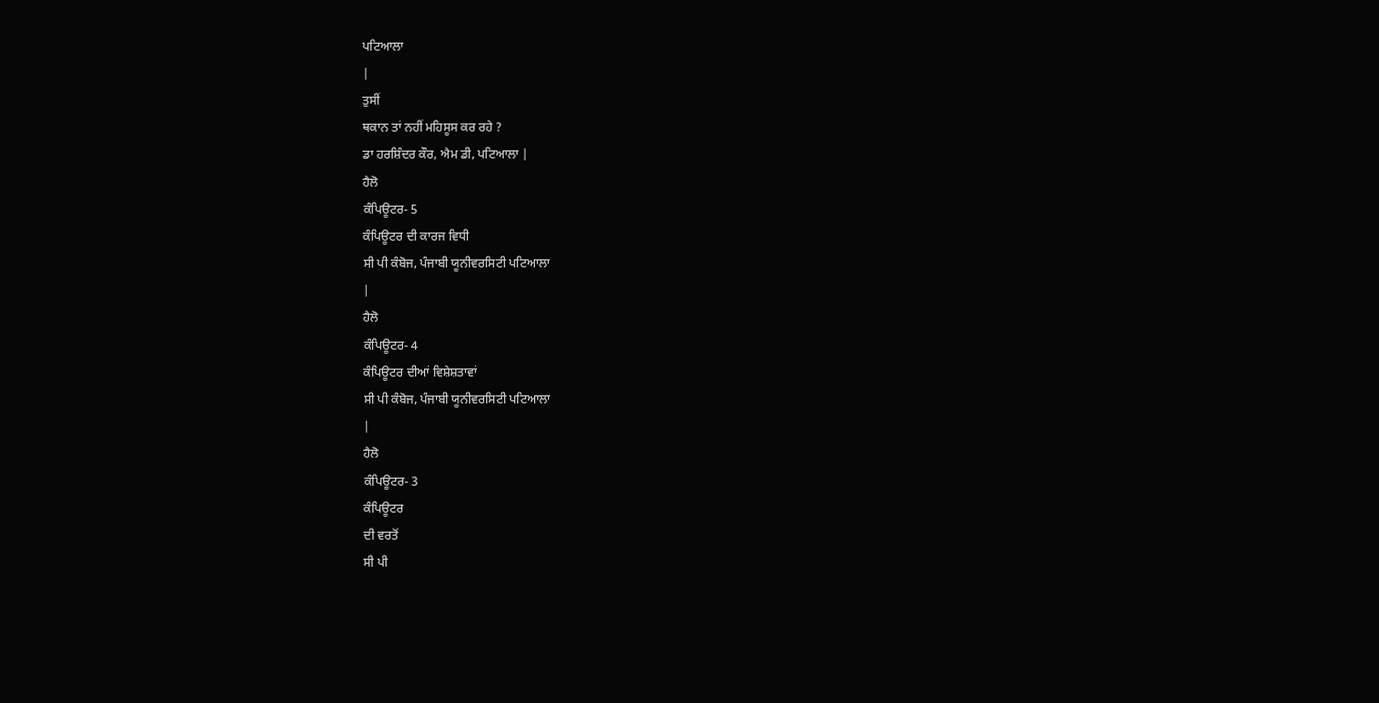ਪਟਿਆਲਾ
|
ਤੁਸੀਂ
ਥਕਾਨ ਤਾਂ ਨਹੀਂ ਮਹਿਸੂਸ ਕਰ ਰਹੇ ?
ਡਾ ਹਰਸ਼ਿੰਦਰ ਕੌਰ, ਐਮ ਡੀ, ਪਟਿਆਲਾ |
ਹੈਲੋ
ਕੰਪਿਊਟਰ- 5
ਕੰਪਿਊਟਰ ਦੀ ਕਾਰਜ ਵਿਧੀ
ਸੀ ਪੀ ਕੰਬੋਜ, ਪੰਜਾਬੀ ਯੂਨੀਵਰਸਿਟੀ ਪਟਿਆਲਾ
|
ਹੈਲੋ
ਕੰਪਿਊਟਰ- 4
ਕੰਪਿਊਟਰ ਦੀਆਂ ਵਿਸ਼ੇਸ਼ਤਾਵਾਂ
ਸੀ ਪੀ ਕੰਬੋਜ, ਪੰਜਾਬੀ ਯੂਨੀਵਰਸਿਟੀ ਪਟਿਆਲਾ
|
ਹੈਲੋ
ਕੰਪਿਊਟਰ- 3
ਕੰਪਿਊਟਰ
ਦੀ ਵਰਤੋਂ
ਸੀ ਪੀ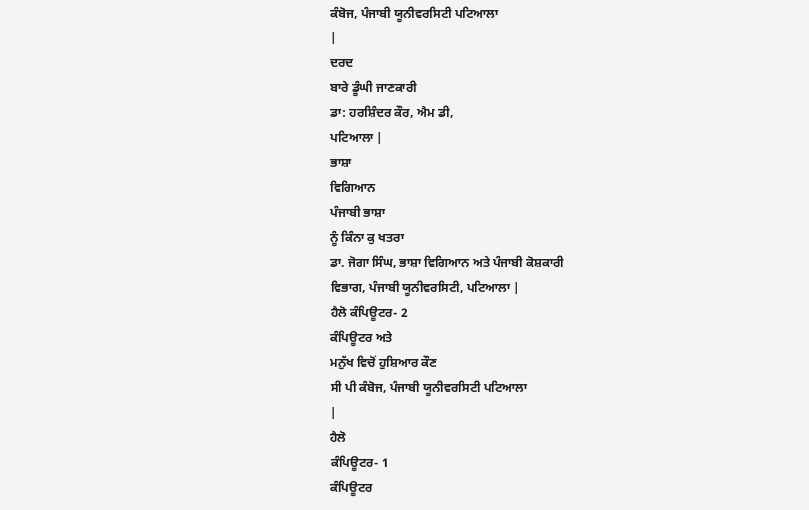ਕੰਬੋਜ, ਪੰਜਾਬੀ ਯੂਨੀਵਰਸਿਟੀ ਪਟਿਆਲਾ
|
ਦਰਦ
ਬਾਰੇ ਡੂੰਘੀ ਜਾਣਕਾਰੀ
ਡਾ: ਹਰਸ਼ਿੰਦਰ ਕੌਰ, ਐਮ ਡੀ,
ਪਟਿਆਲਾ |
ਭਾਸ਼ਾ
ਵਿਗਿਆਨ
ਪੰਜਾਬੀ ਭਾਸ਼ਾ
ਨੂੰ ਕਿੰਨਾ ਕੁ ਖਤਰਾ
ਡਾ. ਜੋਗਾ ਸਿੰਘ, ਭਾਸ਼ਾ ਵਿਗਿਆਨ ਅਤੇ ਪੰਜਾਬੀ ਕੋਸ਼ਕਾਰੀ
ਵਿਭਾਗ, ਪੰਜਾਬੀ ਯੂਨੀਵਰਸਿਟੀ, ਪਟਿਆਲਾ |
ਹੈਲੋ ਕੰਪਿਊਟਰ- 2
ਕੰਪਿਊਟਰ ਅਤੇ
ਮਨੁੱਖ ਵਿਚੋਂ ਹੁਸ਼ਿਆਰ ਕੌਣ
ਸੀ ਪੀ ਕੰਬੋਜ, ਪੰਜਾਬੀ ਯੂਨੀਵਰਸਿਟੀ ਪਟਿਆਲਾ
|
ਹੈਲੋ
ਕੰਪਿਊਟਰ- 1
ਕੰਪਿਊਟਰ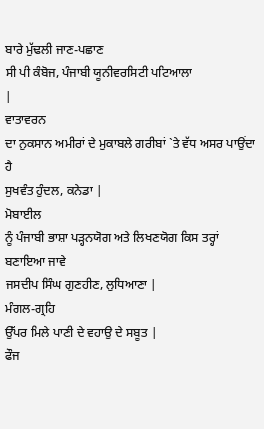ਬਾਰੇ ਮੁੱਢਲੀ ਜਾਣ-ਪਛਾਣ
ਸੀ ਪੀ ਕੰਬੋਜ, ਪੰਜਾਬੀ ਯੂਨੀਵਰਸਿਟੀ ਪਟਿਆਲਾ
|
ਵਾਤਾਵਰਨ
ਦਾ ਨੁਕਸਾਨ ਅਮੀਰਾਂ ਦੇ ਮੁਕਾਬਲੇ ਗਰੀਬਾਂ `ਤੇ ਵੱਧ ਅਸਰ ਪਾਉਂਦਾ ਹੈ
ਸੁਖਵੰਤ ਹੁੰਦਲ, ਕਨੇਡਾ |
ਮੋਬਾਈਲ
ਨੂੰ ਪੰਜਾਬੀ ਭਾਸ਼ਾ ਪੜ੍ਹਨਯੋਗ ਅਤੇ ਲਿਖਣਯੋਗ ਕਿਸ ਤਰ੍ਹਾਂ ਬਣਾਇਆ ਜਾਵੇ
ਜਸਦੀਪ ਸਿੰਘ ਗੁਣਹੀਣ, ਲੁਧਿਆਣਾ |
ਮੰਗਲ-ਗ੍ਰਹਿ
ਉੱਪਰ ਮਿਲੇ ਪਾਣੀ ਦੇ ਵਹਾਉ ਦੇ ਸਬੂਤ |
ਫੌਜ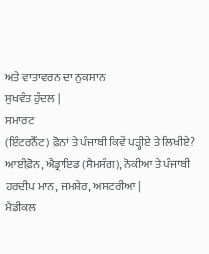ਅਤੇ ਵਾਤਾਵਰਨ ਦਾ ਨੁਕਸਾਨ
ਸੁਖਵੰਤ ਹੁੰਦਲ |
ਸਮਾਰਟ
(ਇੰਟਰਨੈੱਟ) ਫ਼ੋਨਾਂ ਤੇ ਪੰਜਾਬੀ ਕਿਵੇਂ ਪੜ੍ਹੀਏ ਤੇ ਲਿਖੀਏ?
ਆਈਫ਼ੋਨ, ਐਂਡ੍ਰਾਇਡ (ਸੈਮਸੰਗ), ਨੋਕੀਆ ਤੇ ਪੰਜਾਬੀ
ਹਰਦੀਪ ਮਾਨ, ਜਮਸ਼ੇਰ, ਅਸਟਰੀਆ |
ਮੈਡੀਕਲ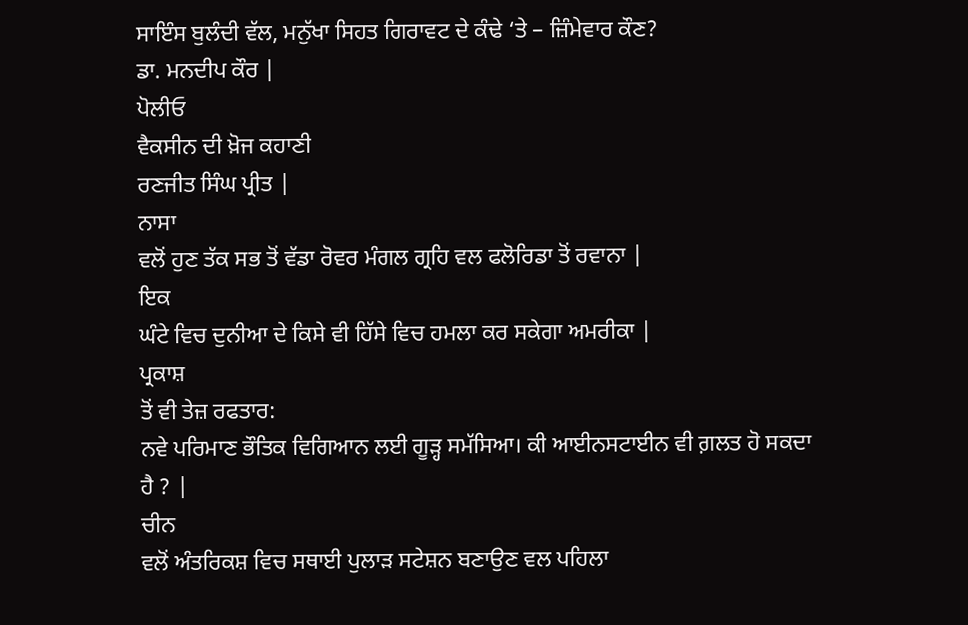ਸਾਇੰਸ ਬੁਲੰਦੀ ਵੱਲ, ਮਨੁੱਖਾ ਸਿਹਤ ਗਿਰਾਵਟ ਦੇ ਕੰਢੇ ‘ਤੇ – ਜ਼ਿੰਮੇਵਾਰ ਕੌਣ?
ਡਾ. ਮਨਦੀਪ ਕੌਰ |
ਪੋਲੀਓ
ਵੈਕਸੀਨ ਦੀ ਖ਼ੋਜ ਕਹਾਣੀ
ਰਣਜੀਤ ਸਿੰਘ ਪ੍ਰੀਤ |
ਨਾਸਾ
ਵਲੋਂ ਹੁਣ ਤੱਕ ਸਭ ਤੋਂ ਵੱਡਾ ਰੋਵਰ ਮੰਗਲ ਗ੍ਰਹਿ ਵਲ ਫਲੋਰਿਡਾ ਤੋਂ ਰਵਾਨਾ |
ਇਕ
ਘੰਟੇ ਵਿਚ ਦੁਨੀਆ ਦੇ ਕਿਸੇ ਵੀ ਹਿੱਸੇ ਵਿਚ ਹਮਲਾ ਕਰ ਸਕੇਗਾ ਅਮਰੀਕਾ |
ਪ੍ਰਕਾਸ਼
ਤੋਂ ਵੀ ਤੇਜ਼ ਰਫਤਾਰ:
ਨਵੇ ਪਰਿਮਾਣ ਭੌਤਿਕ ਵਿਗਿਆਨ ਲਈ ਗੂੜ੍ਹ ਸਮੱਸਿਆ। ਕੀ ਆਈਨਸਟਾਈਨ ਵੀ ਗ਼ਲਤ ਹੋ ਸਕਦਾ
ਹੈ ? |
ਚੀਨ
ਵਲੋਂ ਅੰਤਰਿਕਸ਼ ਵਿਚ ਸਥਾਈ ਪੁਲਾੜ ਸਟੇਸ਼ਨ ਬਣਾਉਣ ਵਲ ਪਹਿਲਾ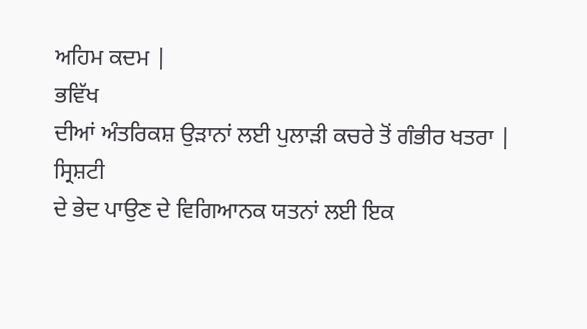ਅਹਿਮ ਕਦਮ |
ਭਵਿੱਖ
ਦੀਆਂ ਅੰਤਰਿਕਸ਼ ਉੜਾਨਾਂ ਲਈ ਪੁਲਾੜੀ ਕਚਰੇ ਤੋਂ ਗੰਭੀਰ ਖਤਰਾ |
ਸ੍ਰਿਸ਼ਟੀ
ਦੇ ਭੇਦ ਪਾਉਣ ਦੇ ਵਿਗਿਆਨਕ ਯਤਨਾਂ ਲਈ ਇਕ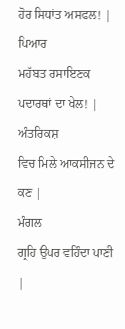ਹੋਰ ਸਿਧਾਂਤ ਅਸਫਲ! |
ਪਿਆਰ
ਮਹੱਬਤ ਰਸਾਇਣਕ ਪਦਾਰਥਾਂ ਦਾ ਖੇਲ! |
ਅੰਤਰਿਕਸ਼
ਵਿਚ ਮਿਲੇ ਆਕਸੀਜਨ ਦੇ ਕਣ |
ਮੰਗਲ
ਗ੍ਰਹਿ ਉਪਰ ਵਹਿੰਦਾ ਪਾਣੀ |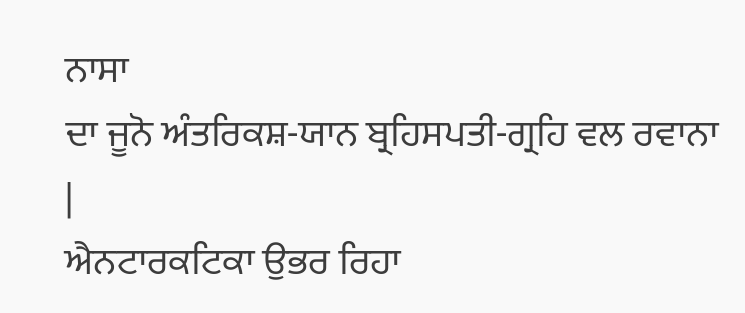ਨਾਸਾ
ਦਾ ਜੂਨੋ ਅੰਤਰਿਕਸ਼-ਯਾਨ ਬ੍ਰਹਿਸਪਤੀ-ਗ੍ਰਹਿ ਵਲ ਰਵਾਨਾ |
ਐਨਟਾਰਕਟਿਕਾ ਉਭਰ ਰਿਹਾ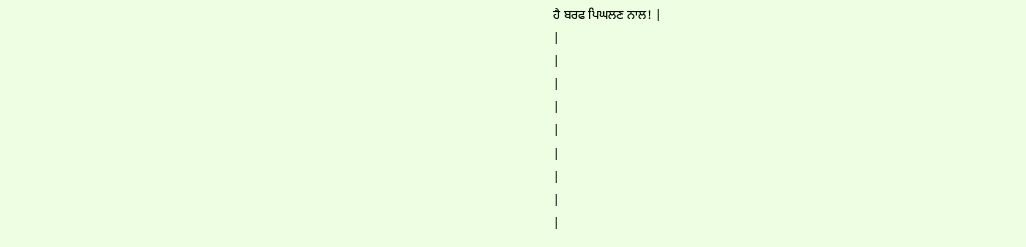ਹੈ ਬਰਫ ਪਿਘਲਣ ਨਾਲ! |
|
|
|
|
|
|
|
|
|